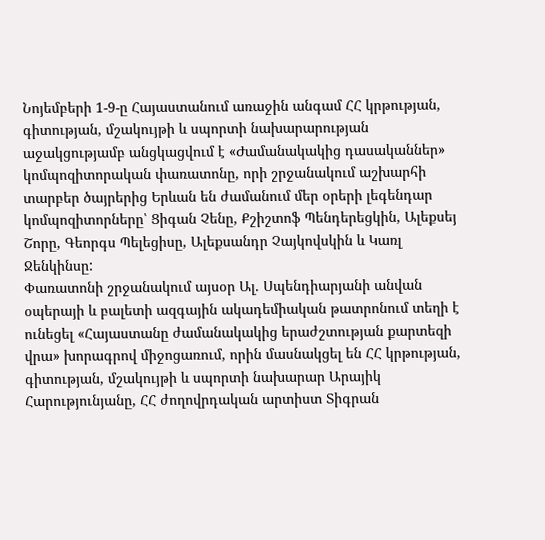Նոյեմբերի 1-9-ը Հայաստանում առաջին անգամ ՀՀ կրթության‚ գիտության‚ մշակույթի և սպորտի նախարարության աջակցությամբ անցկացվում է «Ժամանակակից դասականներ» կոմպոզիտորական փառատոնը, որի շրջանակում աշխարհի տարբեր ծայրերից Երևան են ժամանում մեր օրերի լեգենդար կոմպոզիտորները՝ Ցիգան Չենը, Քշիշտոֆ Պենդերեցկին, Ալեքսեյ Շորը, Գեորգս Պելեցիսը, Ալեքսանդր Չայկովսկին և Կառլ Ջենկինսը:
Փառատոնի շրջանակում այսօր Ալ. Սպենդիարյանի անվան օպերայի և բալետի ազգային ակադեմիական թատրոնում տեղի է ունեցել «Հայաստանը ժամանակակից երաժշտության քարտեզի վրա» խորագրով միջոցառում, որին մասնակցել են ՀՀ կրթության‚ գիտության‚ մշակույթի և սպորտի նախարար Արայիկ Հարությունյանը, ՀՀ ժողովրդական արտիստ Տիգրան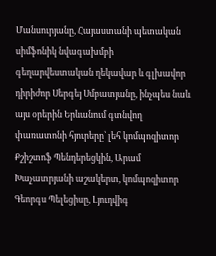Մանսուրյանը, Հայաստանի պետական սիմֆոնիկ նվագախմբի գեղարվեստական ղեկավար և գլխավոր դիրիժոր Սերգեյ Սմբատյանը, ինչպես նաև այս օրերին Երևանում գտնվող փառատոնի հյուրերը՝ լեհ կոմպոզիտոր Քշիշտոֆ Պենդերեցկին‚ Արամ Խաչատրյանի աշակերտ, կոմպոզիտոր Գեորգս Պելեցիսը‚ Լյուդվիգ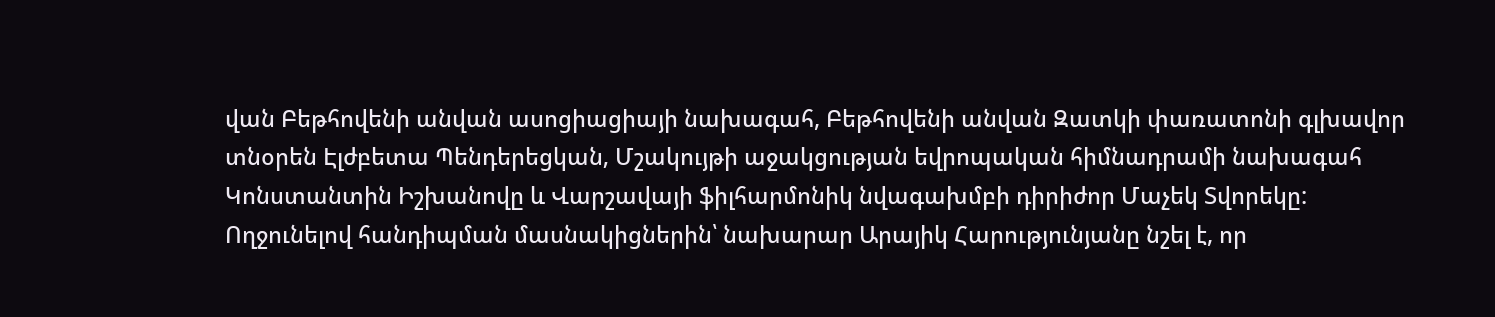վան Բեթհովենի անվան ասոցիացիայի նախագահ, Բեթհովենի անվան Զատկի փառատոնի գլխավոր տնօրեն Էլժբետա Պենդերեցկան‚ Մշակույթի աջակցության եվրոպական հիմնադրամի նախագահ Կոնստանտին Իշխանովը և Վարշավայի ֆիլհարմոնիկ նվագախմբի դիրիժոր Մաչեկ Տվորեկը:
Ողջունելով հանդիպման մասնակիցներին՝ նախարար Արայիկ Հարությունյանը նշել է, որ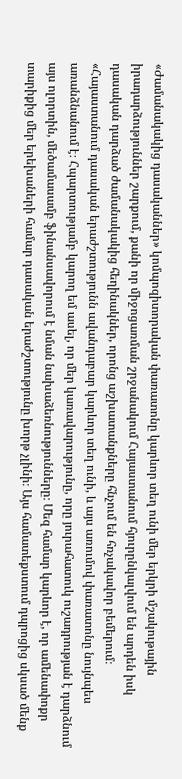«Ժամանակակից դասականներ» կոմպոզիտորական փառատոնը կարևոր տեղ ունի մեր երկրի մշակութային իրադարձություններ շարքում, քանի որ միջոցառման շրջանակում Հայաստանում հյուրընկալվում են արդեն իսկ դասական դարձած ժամանակակից հեղինակներ, որոնց աշխատանքները հնչում են հռչակավոր բեմերում։
«Հայաստանում դասական երաժշտությունն ավանդաբար կարևոր տեղ ունի, և այս առումով փառատոնը նույնպես առանձնանում է։ Հպարտությամբ կարող եմ ասել, որ մեր կառավարությունը, որը յուրահատուկ ուշադրության է դարձնում այս ոլորտին, մեծամասամբ ֆինանսավորում է նման նախաձեռնությունները։ Մեզ համար կարևոր է, որ ամենափոքր տարիքից մեր երեխաների համար դասական երաժշտությունը խորթ չլինի։ Այս համատեքստում դպրոցից սկսած մենք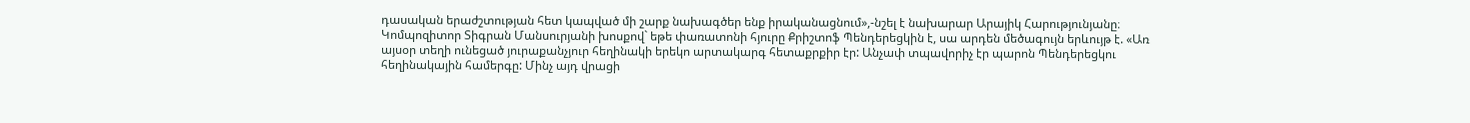դասական երաժշտության հետ կապված մի շարք նախագծեր ենք իրականացնում»,-նշել է նախարար Արայիկ Հարությունյանը։
Կոմպոզիտոր Տիգրան Մանսուրյանի խոսքով` եթե փառատոնի հյուրը Քրիշտոֆ Պենդերեցկին է, սա արդեն մեծագույն երևույթ է. «Առ այսօր տեղի ունեցած յուրաքանչյուր հեղինակի երեկո արտակարգ հետաքրքիր էր: Անչափ տպավորիչ էր պարոն Պենդերեցկու հեղինակային համերգը: Մինչ այդ վրացի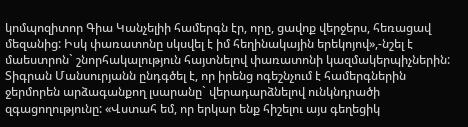կոմպոզիտոր Գիա Կանչելիի համերգն էր, որը, ցավոք վերջերս, հեռացավ մեզանից: Իսկ փառատոնը սկսվել է իմ հեղինակային երեկոյով»,-նշել է մաեստրոն` շնորհակալություն հայտնելով փառատոնի կազմակերպիչներին: Տիգրան Մանսուրյանն ընդգծել է, որ իրենց ոգեշնչում է համերգներին ջերմորեն արձագանքող լսարանը` վերադարձնելով ունկնդրածի զգացողությունը: «Վստահ եմ, որ երկար ենք հիշելու այս գեղեցիկ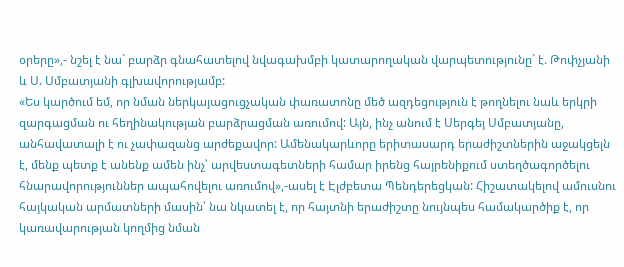օրերը»,- նշել է նա` բարձր գնահատելով նվագախմբի կատարողական վարպետությունը` է. Թոփչյանի և Ս. Սմբատյանի գլխավորությամբ:
«Ես կարծում եմ, որ նման ներկայացուցչական փառատոնը մեծ ազդեցություն է թողնելու նաև երկրի զարգացման ու հեղինակության բարձրացման առումով: Այն, ինչ անում է Սերգեյ Սմբատյանը, անհավատալի է ու չափազանց արժեքավոր: Ամենակարևորը երիտասարդ երաժիշտներին աջակցելն է, մենք պետք է անենք ամեն ինչ՝ արվեստագետների համար իրենց հայրենիքում ստեղծագործելու հնարավորություններ ապահովելու առումով»,-ասել է Էլժբետա Պենդերեցկան: Հիշատակելով ամուսնու հայկական արմատների մասին՝ նա նկատել է, որ հայտնի երաժիշտը նույնպես համակարծիք է, որ կառավարության կողմից նման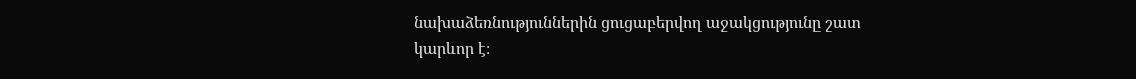նախաձեռնություններին ցուցաբերվող աջակցությունը շատ կարևոր է։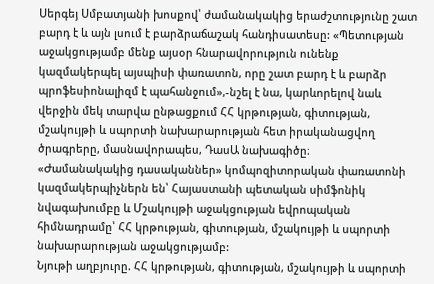Սերգեյ Սմբատյանի խոսքով՝ ժամանակակից երաժշտությունը շատ բարդ է և այն լսում է բարձրաճաշակ հանդիսատեսը: «Պետության աջակցությամբ մենք այսօր հնարավորություն ունենք կազմակերպել այսպիսի փառատոն, որը շատ բարդ է և բարձր պրոֆեսիոնալիզմ է պահանջում»,-նշել է նա, կարևորելով նաև վերջին մեկ տարվա ընթացքում ՀՀ կրթության, գիտության, մշակույթի և սպորտի նախարարության հետ իրականացվող ծրագրերը, մասնավորապես, ԴասԱ նախագիծը։
«Ժամանակակից դասականներ» կոմպոզիտորական փառատոնի կազմակերպիչներն են՝ Հայաստանի պետական սիմֆոնիկ նվագախումբը և Մշակույթի աջակցության եվրոպական հիմնադրամը՝ ՀՀ կրթության‚ գիտության‚ մշակույթի և սպորտի նախարարության աջակցությամբ:
Նյութի աղբյուրը. ՀՀ կրթության, գիտության, մշակույթի և սպորտի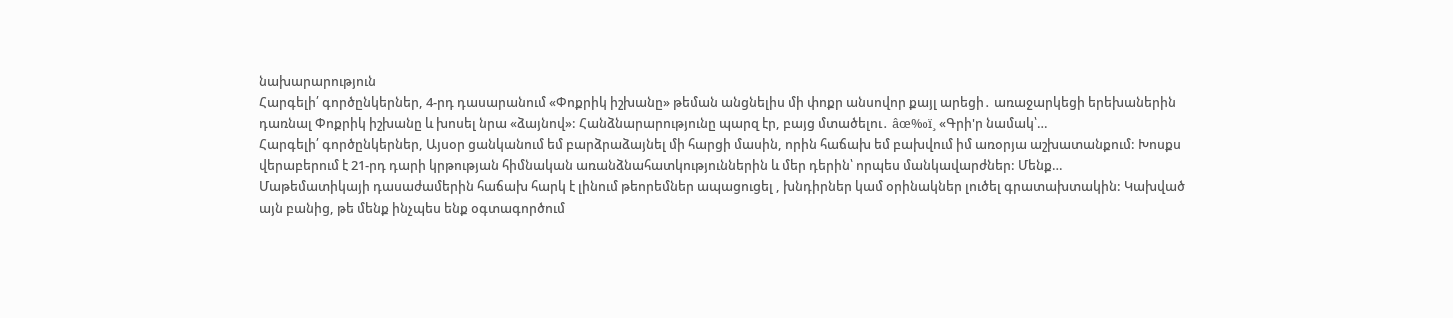նախարարություն
Հարգելի՛ գործընկերներ, 4-րդ դասարանում «Փոքրիկ իշխանը» թեման անցնելիս մի փոքր անսովոր քայլ արեցի․ առաջարկեցի երեխաներին դառնալ Փոքրիկ իշխանը և խոսել նրա «ձայնով»: Հանձնարարությունը պարզ էր, բայց մտածելու․ âœ‰ï¸ «Գրի'ր նամակ՝…
Հարգելի՛ գործընկերներ, Այսօր ցանկանում եմ բարձրաձայնել մի հարցի մասին, որին հաճախ եմ բախվում իմ առօրյա աշխատանքում: Խոսքս վերաբերում է 21-րդ դարի կրթության հիմնական առանձնահատկություններին և մեր դերին՝ որպես մանկավարժներ: Մենք…
Մաթեմատիկայի դասաժամերին հաճախ հարկ է լինում թեորեմներ ապացուցել , խնդիրներ կամ օրինակներ լուծել գրատախտակին: Կախված այն բանից, թե մենք ինչպես ենք օգտագործում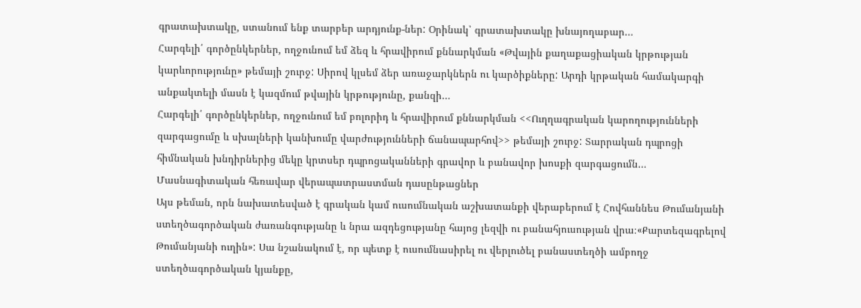գրատախտակը, ստանում ենք տարբեր արդյունք-ներ: Օրինակ՝ գրատախտակը խնայողաբար…
Հարգելի՛ գործընկերներ, ողջունում եմ ձեզ և հրավիրում քննարկման «Թվային քաղաքացիական կրթության կարևորությունը» թեմայի շուրջ: Սիրով կլսեմ ձեր առաջարկներն ու կարծիքները: Արդի կրթական համակարգի անքակտելի մասն է կազմում թվային կրթությունը, քանզի…
Հարգելի՛ գործընկերներ, ողջունում եմ բոլորիդ և հրավիրում քննարկման <<Ուղղագրական կարողությունների զարգացումը և սխալների կանխումը վարժությունների ճանապարհով>> թեմայի շուրջ: Տարրական դպրոցի հիմնական խնդիրներից մեկը կրտսեր դպրոցականների գրավոր և բանավոր խոսքի զարգացումն…
Մասնագիտական հեռավար վերապատրաստման դասընթացներ
Այս թեման, որն նախատեսված է գրական կամ ուսումնական աշխատանքի վերաբերում է Հովհաննես Թումանյանի ստեղծագործական ժառանգությանը և նրա ազդեցությանը հայոց լեզվի ու բանահյուսության վրա։«Քարտեզագրելով Թումանյանի ուղին»: Սա նշանակում է, որ պետք է ուսումնասիրել ու վերլուծել բանաստեղծի ամբողջ ստեղծագործական կյանքը,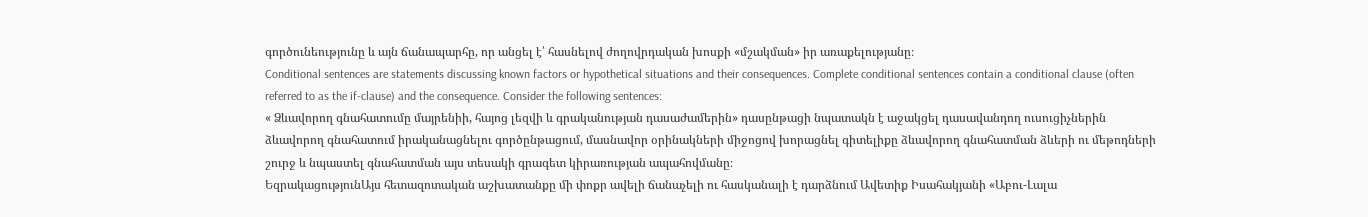գործունեությունը և այն ճանապարհը, որ անցել է՝ հասնելով ժողովրդական խոսքի «մշակման» իր առաքելությանը։
Conditional sentences are statements discussing known factors or hypothetical situations and their consequences. Complete conditional sentences contain a conditional clause (often referred to as the if-clause) and the consequence. Consider the following sentences:
« Ձևավորող գնահատումը մայրենիի, հայոց լեզվի և գրականության դասաժամերին» դասընթացի նպատակն է աջակցել դասավանդող ուսուցիչներին ձևավորող գնահատում իրականացնելու գործընթացում, մասնավոր օրինակների միջոցով խորացնել գիտելիքը ձևավորող գնահատման ձևերի ու մեթոդների շուրջ և նպաստել գնահատման այս տեսակի գրագետ կիրառության ապահովմանը։
ԵզրակացությունԱյս հետազոտական աշխատանքը մի փոքր ավելի ճանաչելի ու հասկանալի է դարձնում Ավետիք Իսահակյանի «Աբու-Լալա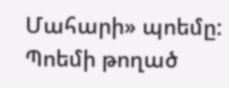Մահարի» պոեմը: Պոեմի թողած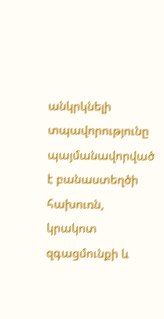անկրկնելի տպավորությունը պայմանավորված է բանաստեղծի հախուռն, կրակոտ զգացմունքի և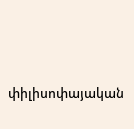փիլիսոփայական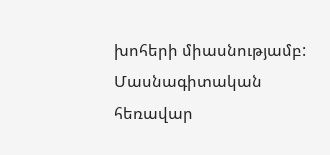խոհերի միասնությամբ:
Մասնագիտական հեռավար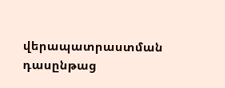վերապատրաստման դասընթաց